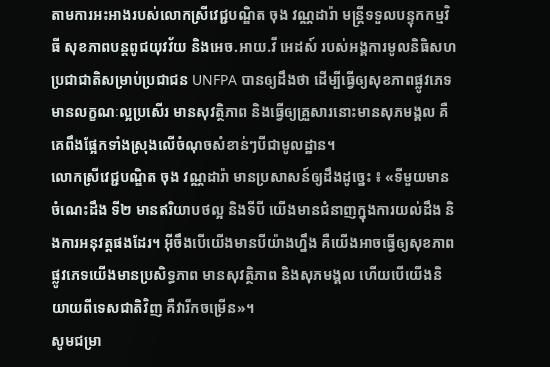តាមការអះអាងរបស់លោកស្រីវេជ្ជបណ្ឌិត ចុង វណ្ណដារ៉ា មន្ត្រីទទួលបន្ទុកកម្មវិធី សុខភាពបន្តពូជយុវវ័យ និងអេច.អាយ.វី អេដស៍ របស់អង្គការមូលនិធិសហប្រជាជាតិសម្រាប់ប្រជាជន UNFPA បានឲ្យដឹងថា ដើម្បីធ្វើឲ្យសុខភាពផ្លូវភេទមានលក្ខណៈល្អប្រសើរ មានសុវត្ថិភាព និងធ្វើឲ្យគ្រួសារនោះមានសុភមង្គល គឺគេពឹងផ្អែកទាំងស្រុងលើចំណុចសំខាន់ៗបីជាមូលដ្ឋាន។
លោកស្រីវេជ្ជបណ្ឌិត ចុង វណ្ណដារ៉ា មានប្រសាសន៍ឲ្យដឹងដូច្នេះ ៖ «ទីមួយមានចំណេះដឹង ទី២ មានឥរិយាបថល្អ និងទីបី យើងមានជំនាញក្នុងការយល់ដឹង និងការអនុវត្តផងដែរ។ អ៊ីចឹងបើយើងមានបីយ៉ាងហ្នឹង គឺយើងអាចធ្វើឲ្យសុខភាពផ្លូវភេទយើងមានប្រសិទ្ធភាព មានសុវត្ថិភាព និងសុភមង្គល ហើយបើយើងនិយាយពីទេសជាតិវិញ គឺវារីកចម្រើន»។
សូមជម្រា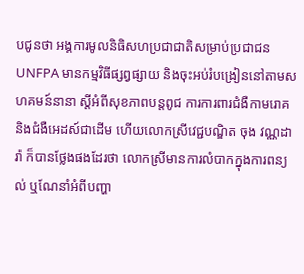បជូនថា អង្គការមូលនិធិសហប្រជាជាតិសម្រាប់ប្រជាជន UNFPA មានកម្មវិធីផ្សព្វផ្សាយ និងចុះអប់រំបង្រៀននៅតាមសហគមន៍នានា ស្តីអំពីសុខភាពបន្តពូជ ការការពារជំងឺកាមរោគ និងជំងឺអេដស៍ជាដើម ហើយលោកស្រីវេជ្ជបណ្ឌិត ចុង វណ្ណដារ៉ា ក៏បានថ្លែងផងដែរថា លោកស្រីមានការលំបាកក្នុងការពន្យល់ ឬណែនាំអំពីបញ្ហា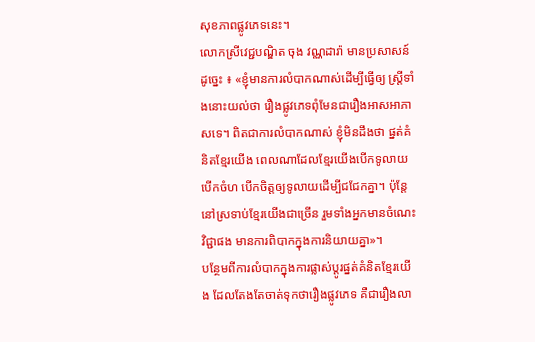សុខភាពផ្លូវភេទនេះ។
លោកស្រីវេជ្ជបណ្ឌិត ចុង វណ្ណដារ៉ា មានប្រសាសន៍ដូច្នេះ ៖ «ខ្ញុំមានការលំបាកណាស់ដើម្បីធ្វើឲ្យ ស្ត្រីទាំងនោះយល់ថា រឿងផ្លូវភេទពុំមែនជារឿងអាសអាភាសទេ។ ពិតជាការលំបាកណាស់ ខ្ញុំមិនដឹងថា ផ្នត់គំនិតខ្មែរយើង ពេលណាដែលខ្មែរយើងបើកទូលាយ បើកចំហ បើកចិត្តឲ្យទូលាយដើម្បីជជែកគ្នា។ ប៉ុន្តែនៅស្រទាប់ខ្មែរយើងជាច្រើន រួមទាំងអ្នកមានចំណេះវិជ្ជាផង មានការពិបាកក្នុងការនិយាយគ្នា»។
បន្ថែមពីការលំបាកក្នុងការផ្លាស់ប្តូរផ្នត់គំនិតខ្មែរយើង ដែលតែងតែចាត់ទុកថារឿងផ្លូវភេទ គឺជារឿងលា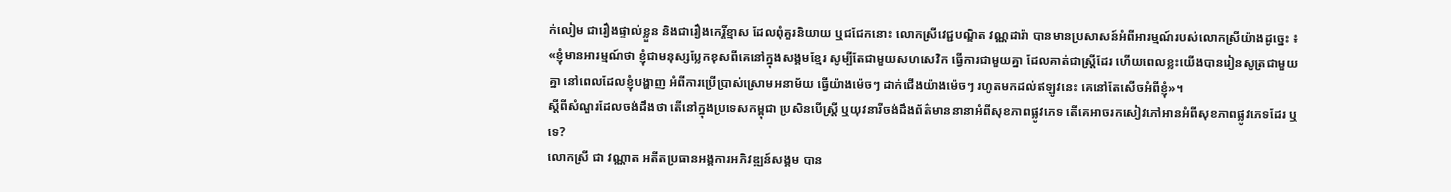ក់លៀម ជារឿងផ្ទាល់ខ្លួន និងជារឿងកេរ្តិ៍ខ្មាស ដែលពុំគួរនិយាយ ឬជជែកនោះ លោកស្រីវេជ្ជបណ្ឌិត វណ្ណដារ៉ា បានមានប្រសាសន៍អំពីអារម្មណ៍របស់លោកស្រីយ៉ាងដូច្នេះ ៖ «ខ្ញុំមានអារម្មណ៍ថា ខ្ញុំជាមនុស្សប្លែកខុសពីគេនៅក្នុងសង្គមខ្មែរ សូម្បីតែជាមួយសហសេវិក ធ្វើការជាមួយគ្នា ដែលគាត់ជាស្ត្រីដែរ ហើយពេលខ្លះយើងបានរៀនសូត្រជាមួយគ្នា នៅពេលដែលខ្ញុំបង្ហាញ អំពីការប្រើប្រាស់ស្រោមអនាម័យ ធ្វើយ៉ាងម៉េចៗ ដាក់ជើងយ៉ាងម៉េចៗ រហូតមកដល់ឥឡូវនេះ គេនៅតែសើចអំពីខ្ញុំ»។
ស្តីពីសំណួរដែលចង់ដឹងថា តើនៅក្នុងប្រទេសកម្ពុជា ប្រសិនបើស្ត្រី ឬយុវនារីចង់ដឹងព័ត៌មាននានាអំពីសុខភាពផ្លូវភេទ តើគេអាចរកសៀវភៅអានអំពីសុខភាពផ្លូវភេទដែរ ឬទេ?
លោកស្រី ជា វណ្ណាត អតីតប្រធានអង្គការអភិវឌ្ឍន៍សង្គម បាន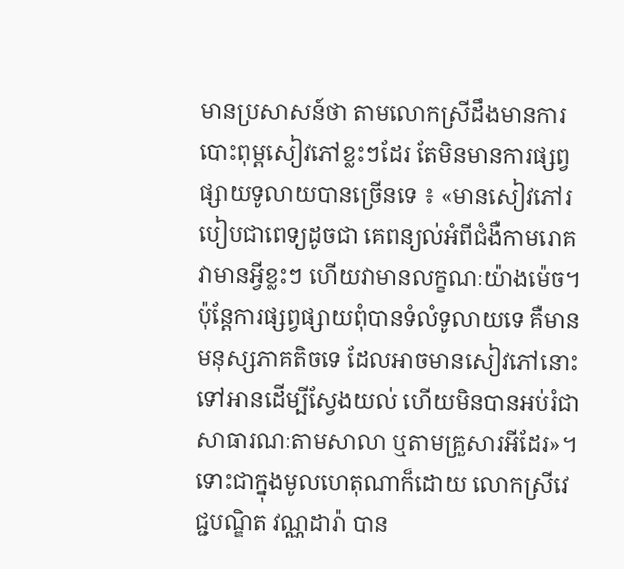មានប្រសាសន៍ថា តាមលោកស្រីដឹងមានការបោះពុម្ពសៀវភៅខ្លះៗដែរ តែមិនមានការផ្សព្វផ្សាយទូលាយបានច្រើនទេ ៖ «មានសៀវភៅរបៀបជាពេទ្យដូចជា គេពន្យល់អំពីជំងឺកាមរោគ វាមានអ្វីខ្លះៗ ហើយវាមានលក្ខណៈយ៉ាងម៉េច។ ប៉ុន្តែការផ្សព្វផ្សាយពុំបានទំលំទូលាយទេ គឺមានមនុស្សភាគតិចទេ ដែលអាចមានសៀវភៅនោះទៅអានដើម្បីស្វែងយល់ ហើយមិនបានអប់រំជាសាធារណៈតាមសាលា ឬតាមគ្រួសារអីដែរ»។
ទោះជាក្នុងមូលហេតុណាក៏ដោយ លោកស្រីវេជ្ជបណ្ឌិត វណ្ណដារ៉ា បាន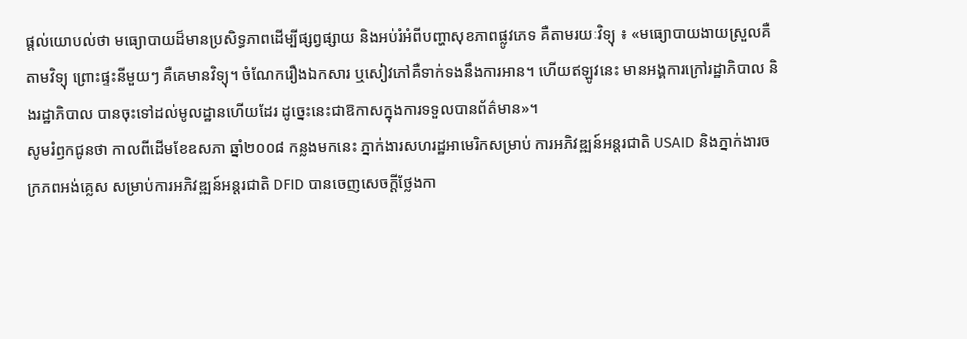ផ្តល់យោបល់ថា មធ្យោបាយដ៏មានប្រសិទ្ធភាពដើម្បីផ្សព្វផ្សាយ និងអប់រំអំពីបញ្ហាសុខភាពផ្លូវភេទ គឺតាមរយៈវិទ្យុ ៖ «មធ្យោបាយងាយស្រួលគឺតាមវិទ្យុ ព្រោះផ្ទះនីមួយៗ គឺគេមានវិទ្យុ។ ចំណែករឿងឯកសារ ឬសៀវភៅគឺទាក់ទងនឹងការអាន។ ហើយឥឡូវនេះ មានអង្គការក្រៅរដ្ឋាភិបាល និងរដ្ឋាភិបាល បានចុះទៅដល់មូលដ្ឋានហើយដែរ ដូច្នេះនេះជាឱកាសក្នុងការទទួលបានព័ត៌មាន»។
សូមរំឭកជូនថា កាលពីដើមខែឧសភា ឆ្នាំ២០០៨ កន្លងមកនេះ ភ្នាក់ងារសហរដ្ឋអាមេរិកសម្រាប់ ការអភិវឌ្ឍន៍អន្តរជាតិ USAID និងភ្នាក់ងារចក្រភពអង់គ្លេស សម្រាប់ការអភិវឌ្ឍន៍អន្តរជាតិ DFID បានចេញសេចក្តីថ្លែងកា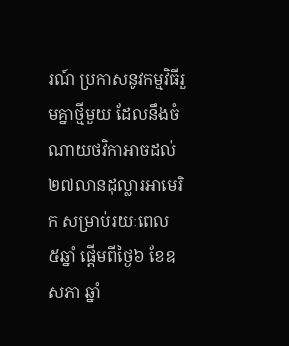រណ៍ ប្រកាសនូវកម្មវិធីរួមគ្នាថ្មីមួយ ដែលនឹងចំណាយថវិកាអាចដល់ ២៧លានដុល្លារអាមេរិក សម្រាប់រយៈពេល ៥ឆ្នាំ ផ្តើមពីថ្ងៃ៦ ខែឧសភា ឆ្នាំ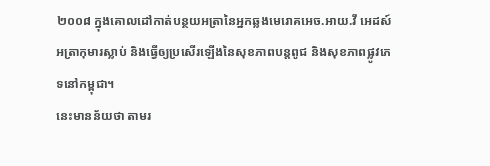២០០៨ ក្នុងគោលដៅកាត់បន្ថយអត្រានៃអ្នកឆ្លងមេរោគអេច.អាយ.វី អេដស៍ អត្រាកុមារស្លាប់ និងធ្វើឲ្យប្រសើរឡើងនៃសុខភាពបន្តពូជ និងសុខភាពផ្លូវភេទនៅកម្ពុជា។
នេះមានន័យថា តាមរ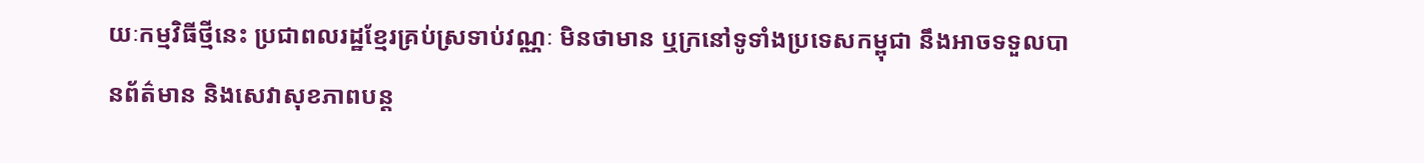យៈកម្មវិធីថ្មីនេះ ប្រជាពលរដ្ឋខ្មែរគ្រប់ស្រទាប់វណ្ណៈ មិនថាមាន ឬក្រនៅទូទាំងប្រទេសកម្ពុជា នឹងអាចទទួលបានព័ត៌មាន និងសេវាសុខភាពបន្ត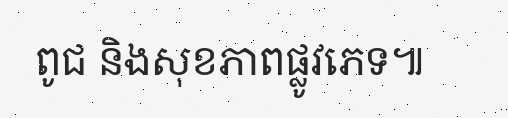ពូជ និងសុខភាពផ្លូវភេទ៕